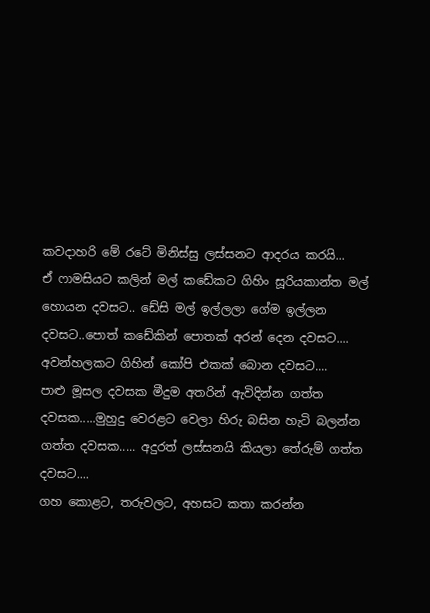කවදාහරි මේ රටේ මිනිස්සු ලස්සනට ආදරය කරයි...
ඒ ෆාමසියට කලින් මල් කඩේකට ගිහිං සූරියකාන්ත මල් හොයන දවසට.. ඩේසි මල් ඉල්ලලා ගේම ඉල්ලන දවසට..පොත් කඩේකින් පොතක් අරන් දෙන දවසට.... අවන්හලකට ගිහින් කෝපි එකක් බොන දවසට....
පාළු මූසල දවසක මීදුම අතරින් ඇවිදින්න ගත්ත දවසක.....මුහුදු වෙරළට වෙලා හිරු බසින හැටි බලන්න ගත්ත දවසක..... අදුරත් ලස්සනයි කියලා තේරුම් ගත්ත දවසට....
ගහ කොළට, තරුවලට, අහසට කතා කරන්න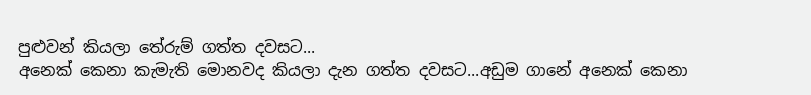පුළුවන් කියලා තේරුම් ගත්ත දවසට...
අනෙක් කෙනා කැමැති මොනවද කියලා දැන ගත්ත දවසට...අඩුම ගානේ අනෙක් කෙනා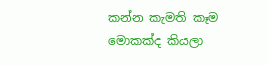කන්න කැමති කෑම මොකක්ද කියලා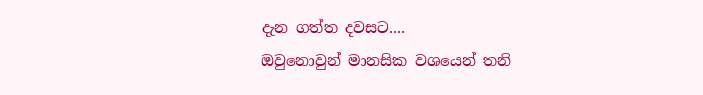දැන ගත්ත දවසට....
ඔවුනොවුන් මානසික වශයෙන් තනි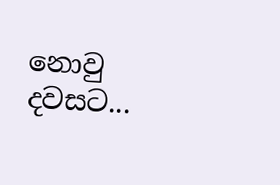නොවු දවසට...